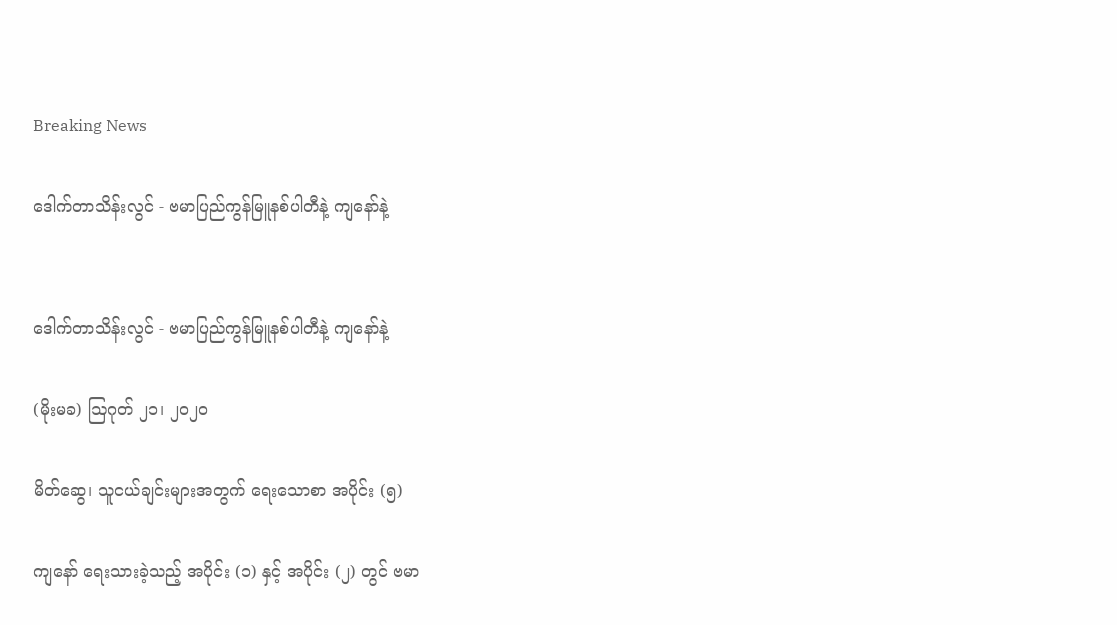Breaking News

ဒေါက်တာသိန်းလွင် - ဗမာပြည်ကွန်မြူနစ်ပါတီနဲ့ ကျနော်နဲ့


ဒေါက်တာသိန်းလွင် - ဗမာပြည်ကွန်မြူနစ်ပါတီနဲ့ ကျနော်နဲ့

(မိုးမခ) ဩဂုတ် ၂၁၊ ၂၀၂၀

မိတ်ဆွေ၊ သူငယ်ချင်းများအတွက် ရေးသောစာ အပိုင်း (၅)

ကျနော် ရေးသားခဲ့သည့် အပိုင်း (၁) နှင့် အပိုင်း (၂) တွင် ဗမာ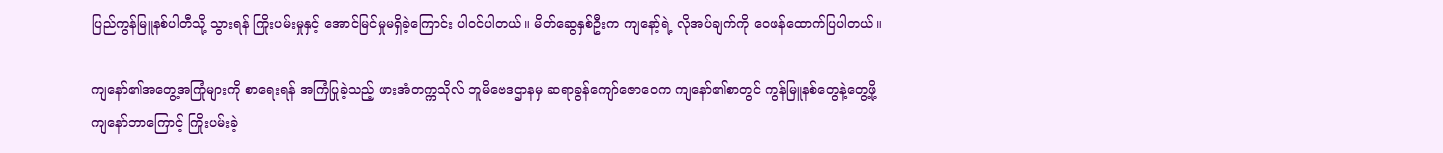ပြည်ကွန်မြူနစ်ပါတီသို့ သွားရန် ကြိုးပမ်းမှုနှင့် အောင်မြင်မှုမရှိခဲ့ကြောင်း ပါဝင်ပါတယ်။ မိတ်ဆွေနှစ်ဦးက ကျနော့်ရဲ့ လိုအပ်ချက်ကို ဝေဖန်ထောက်ပြပါတယ်။

ကျနော်၏အတွေ့အကြုံများကို စာရေးရန် အကြံပြုခဲ့သည့် ဖားအံတက္ကသိုလ် ဘူမိဗေဒဌာနမှ ဆရာခွန်ကျော်ဇောဝေက ကျနော်၏စာတွင် ကွန်မြူနစ်တွေနဲ့တွေ့ဖို့ ကျနော်ဘာကြောင့် ကြိုးပမ်းခဲ့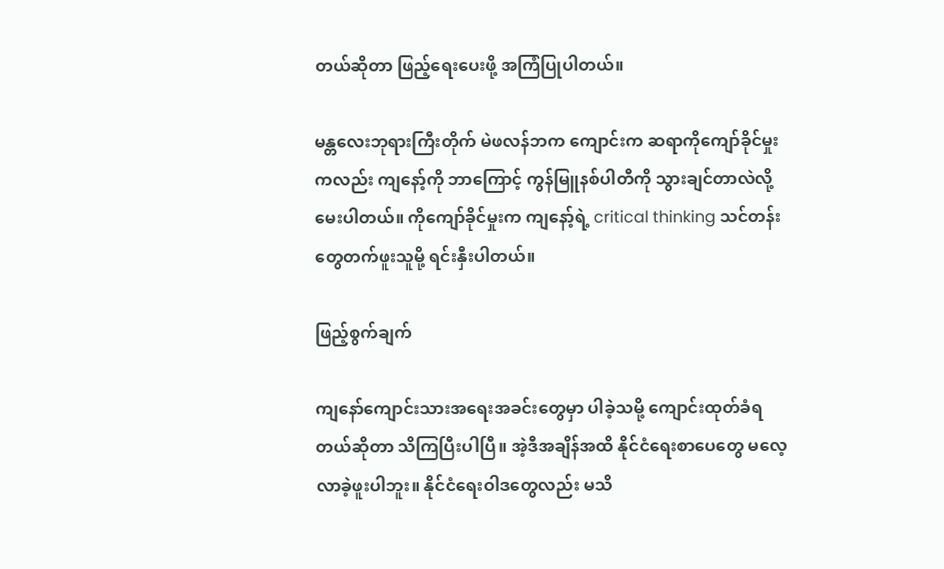တယ်ဆိုတာ ဖြည့်ရေးပေးဖို့ အကြံပြုပါတယ်။

မန္တလေးဘုရားကြီးတိုက် မဲဖလန်ဘက ကျောင်းက ဆရာကိုကျော်ခိုင်မှုးကလည်း ကျနော့်ကို ဘာကြောင့် ကွန်မြူနစ်ပါတီကို သွားချင်တာလဲလို့ မေးပါတယ်။ ကိုကျော်ခိုင်မှုးက ကျနော့်ရဲ့ critical thinking သင်တန်းတွေတက်ဖူးသူမို့ ရင်းနှီးပါတယ်။

ဖြည့်စွက်ချက်

ကျနော်ကျောင်းသားအရေးအခင်းတွေမှာ ပါခဲ့သမို့ ကျောင်းထုတ်ခံရတယ်ဆိုတာ သိကြပြီးပါပြီ။ အဲ့ဒီအချိန်အထိ နိုင်ငံရေးစာပေတွေ မလေ့လာခဲ့ဖူးပါဘူး။ နိုင်ငံရေးဝါဒတွေလည်း မသိ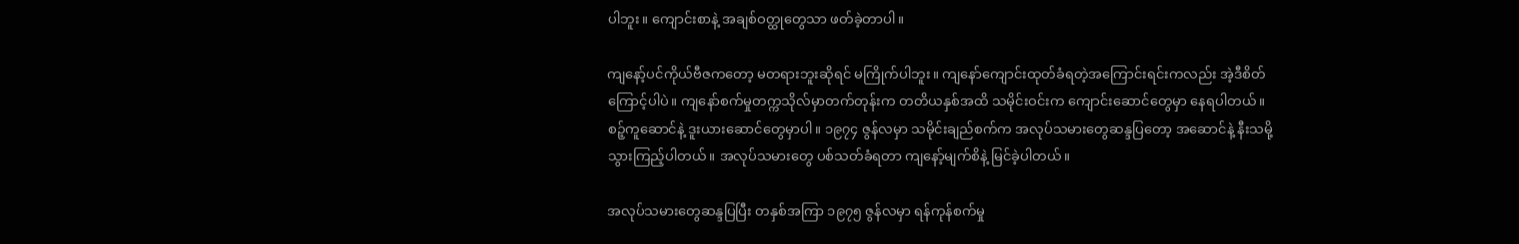ပါဘူး။ ကျောင်းစာနဲ့ အချစ်ဝတ္ထုတွေသာ ဖတ်ခဲ့တာပါ။

ကျနော့်ပင်ကိုယ်ဗီဇကတော့ မတရားဘူးဆိုရင် မကြိုက်ပါဘူး။ ကျနော်ကျောင်းထုတ်ခံရတဲ့အကြောင်းရင်းကလည်း အဲ့ဒီစိတ်ကြောင့်ပါပဲ။ ကျနော်စက်မှုတက္ကသိုလ်မှာတက်တုန်းက တတိယနှစ်အထိ သမိုင်းဝင်းက ကျောင်းဆောင်တွေမှာ နေရပါတယ်။ စဉ့်ကူဆောင်နဲ့ ဒူးယားဆောင်တွေမှာပါ။ ၁၉၇၄ ဇွန်လမှာ သမိုင်းချည်စက်က အလုပ်သမားတွေဆန္ဒပြတော့ အဆောင်နဲ့ နီးသမို့ သွားကြည့်ပါတယ်။ အလုပ်သမားတွေ ပစ်သတ်ခံရတာ ကျနော့်မျက်စိနဲ့ မြင်ခဲ့ပါတယ်။

အလုပ်သမားတွေဆန္ဒပြပြီး တနှစ်အကြာ ၁၉၇၅ ဇွန်လမှာ ရန်ကုန်စက်မှု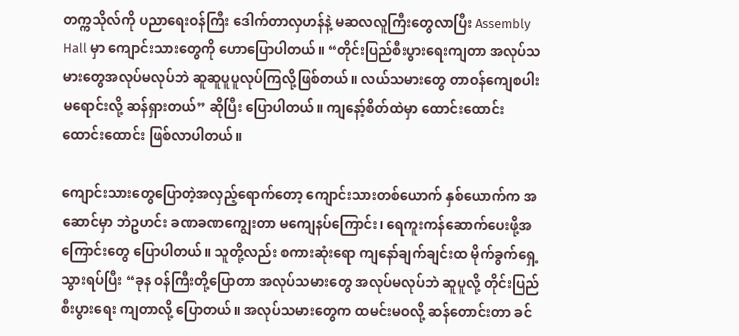တက္ကသိုလ်ကို ပညာရေးဝန်ကြီး ဒေါက်တာလှဟန်နဲ့ မဆလလူကြီးတွေလာပြီး Assembly Hall မှာ ကျောင်းသားတွေကို ဟောပြောပါတယ်။ “တိုင်းပြည်စီးပွားရေးကျတာ အလုပ်သမားတွေအလုပ်မလုပ်ဘဲ ဆူဆူပူပူလုပ်ကြလို့ဖြစ်တယ်။ လယ်သမားတွေ တာဝန်ကျေစပါး မရောင်းလို့ ဆန်ရှားတယ်” ဆိုပြီး ပြောပါတယ်။ ကျနော့်စိတ်ထဲမှာ ထောင်းထောင်း ထောင်းထောင်း ဖြစ်လာပါတယ်။

ကျောင်းသားတွေပြောတဲ့အလှည့်ရောက်တော့ ကျောင်းသားတစ်ယောက် နှစ်ယောက်က အဆောင်မှာ ဘဲဥဟင်း ခဏခဏကျွေးတာ မကျေနပ်ကြောင်း၊ ရေကူးကန်ဆောက်ပေးဖို့အကြောင်းတွေ ပြောပါတယ်။ သူတို့လည်း စကားဆုံးရော ကျနော်ချက်ချင်းထ မိုက်ခွက်ရှေ့ သွားရပ်ပြီး “ခုန ဝန်ကြီးတို့ပြောတာ အလုပ်သမားတွေ အလုပ်မလုပ်ဘဲ ဆူပူလို့ တိုင်းပြည်စီးပွားရေး ကျတာလို့ ပြောတယ်။ အလုပ်သမားတွေက ထမင်းမဝလို့ ဆန်တောင်းတာ ခင်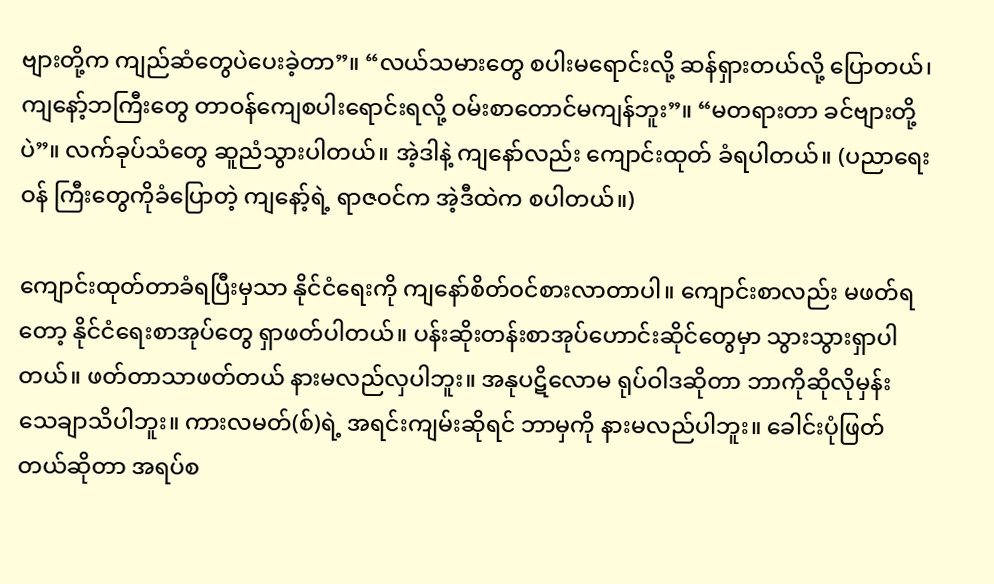ဗျားတို့က ကျည်ဆံတွေပဲပေးခဲ့တာ”။ “လယ်သမားတွေ စပါးမရောင်းလို့ ဆန်ရှားတယ်လို့ ပြောတယ်၊ ကျနော့်ဘကြီးတွေ တာဝန်ကျေစပါးရောင်းရလို့ ဝမ်းစာတောင်မကျန်ဘူး”။ “မတရားတာ ခင်ဗျားတို့ပဲ”။ လက်ခုပ်သံတွေ ဆူညံသွားပါတယ်။ အဲ့ဒါနဲ့ ကျနော်လည်း ကျောင်းထုတ် ခံရပါတယ်။ (ပညာရေးဝန် ကြီးတွေကိုခံပြောတဲ့ ကျနော့်ရဲ့ ရာဇဝင်က အဲ့ဒီထဲက စပါတယ်။)

ကျောင်းထုတ်တာခံရပြီးမှသာ နိုင်ငံရေးကို ကျနော်စိတ်ဝင်စားလာတာပါ။ ကျောင်းစာလည်း မဖတ်ရတော့ နိုင်ငံရေးစာအုပ်တွေ ရှာဖတ်ပါတယ်။ ပန်းဆိုးတန်းစာအုပ်ဟောင်းဆိုင်တွေမှာ သွားသွားရှာပါတယ်။ ဖတ်တာသာဖတ်တယ် နားမလည်လှပါဘူး။ အနုပဋိလောမ ရုပ်ဝါဒဆိုတာ ဘာကိုဆိုလိုမှန်း သေချာသိပါဘူး။ ကားလမတ်(စ်)ရဲ့ အရင်းကျမ်းဆိုရင် ဘာမှကို နားမလည်ပါဘူး။ ခေါင်းပုံဖြတ်တယ်ဆိုတာ အရပ်စ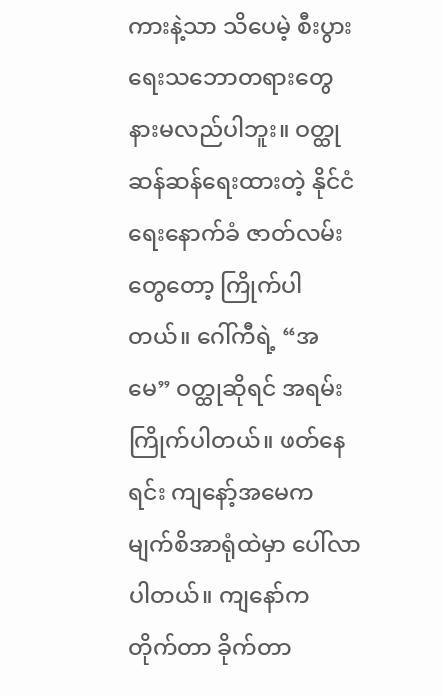ကားနဲ့သာ သိပေမဲ့ စီးပွားရေးသဘောတရားတွေ နားမလည်ပါဘူး။ ဝတ္ထုဆန်ဆန်ရေးထားတဲ့ နိုင်ငံရေးနောက်ခံ ဇာတ်လမ်းတွေတော့ ကြိုက်ပါတယ်။ ဂေါ်ကီရဲ့ “အမေ” ဝတ္ထုဆိုရင် အရမ်းကြိုက်ပါတယ်။ ဖတ်နေရင်း ကျနော့်အမေက မျက်စိအာရုံထဲမှာ ပေါ်လာပါတယ်။ ကျနော်က တိုက်တာ ခိုက်တာ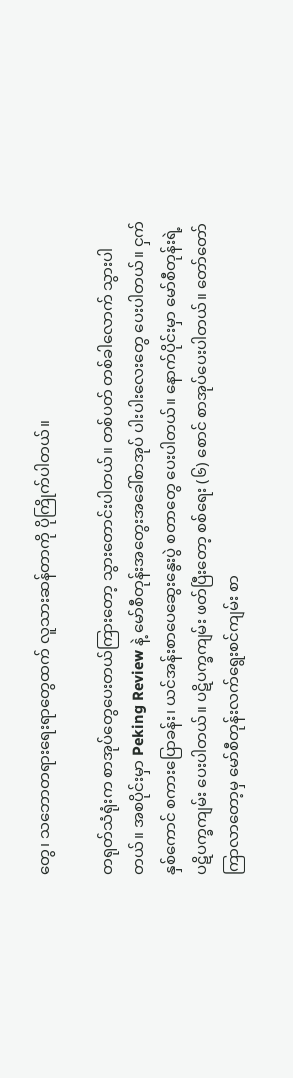တွေ၊ သဘောတရားရေးရာတွေထက် လူသားဆန်တာကို ပိုကြိုက်ပါတယ်။

တရုတ်သံရုံးက စာအုပ်တွေပေးတယ်ကြားတော့ သွားတောင်းပါတယ်။ တစ်ပတ် တစ်ခါလောက် သွားပါတယ်။ အစပိုင်းမှာ Peking Review နဲ့ မော်စီတုန်းအတွေးအခေါ်စာအုပ် ပါးပါးလေးတွေ ပေးပါတယ်။ ငှက်နှစ်ကောင် စကားပြောခန်း၊ ယင်အန်းစာပေဆွေးနွေးပွဲ စတာတွေ ပေးပါတယ်။ နောက်ပိုင်းမှာ မော်စီတုန်းရဲ့ ပဋိပက္ခကျမ်း ပေးပါတယ်။ ပဋိပက္ခကျမ်း ဖတ်ပြီးတော့ စစ်ရေး (၆) စောင် စာအုပ်ပေးပါတယ်။ တော်တော်ကြာလာတော့မှ မော်စီတုန်းလက်ရွေးစင်ကျမ်း စာ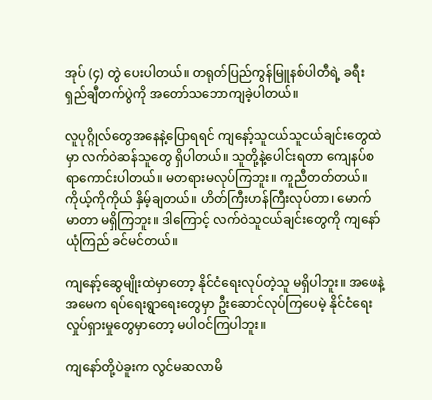အုပ် (၄) တွဲ ပေးပါတယ်။ တရုတ်ပြည်ကွန်မြူနစ်ပါတီရဲ့ ခရီးရှည်ချီတက်ပွဲကို အတော်သဘောကျခဲ့ပါတယ်။

လူပုဂ္ဂိုလ်တွေအနေနဲ့ပြောရရင် ကျနော့်သူငယ်သူငယ်ချင်းတွေထဲမှာ လက်ဝဲဆန်သူတွေ ရှိပါတယ်။ သူတို့နဲ့ပေါင်းရတာ ကျေနပ်စရာကောင်းပါတယ်။ မတရားမလုပ်ကြဘူး။ ကူညီတတ်တယ်။ ကိုယ့်ကိုကိုယ် နှိမ့်ချတယ်။ ဟိတ်ကြီးဟန်ကြီးလုပ်တာ၊ မောက်မာတာ မရှိကြဘူး။ ဒါကြောင့် လက်ဝဲသူငယ်ချင်းတွေကို ကျနော် ယုံကြည် ခင်မင်တယ်။

ကျနော့်ဆွေမျိုးထဲမှာတော့ နိုင်ငံရေးလုပ်တဲ့သူ မရှိပါဘူး။ အဖေနဲ့အမေက ရပ်ရေးရွာရေးတွေမှာ ဦးဆောင်လုပ်ကြပေမဲ့ နိုင်ငံရေးလှုပ်ရှားမှုတွေမှာတော့ မပါဝင်ကြပါဘူး။

ကျနော်တို့ပဲခူးက လွင်မဆလာမိ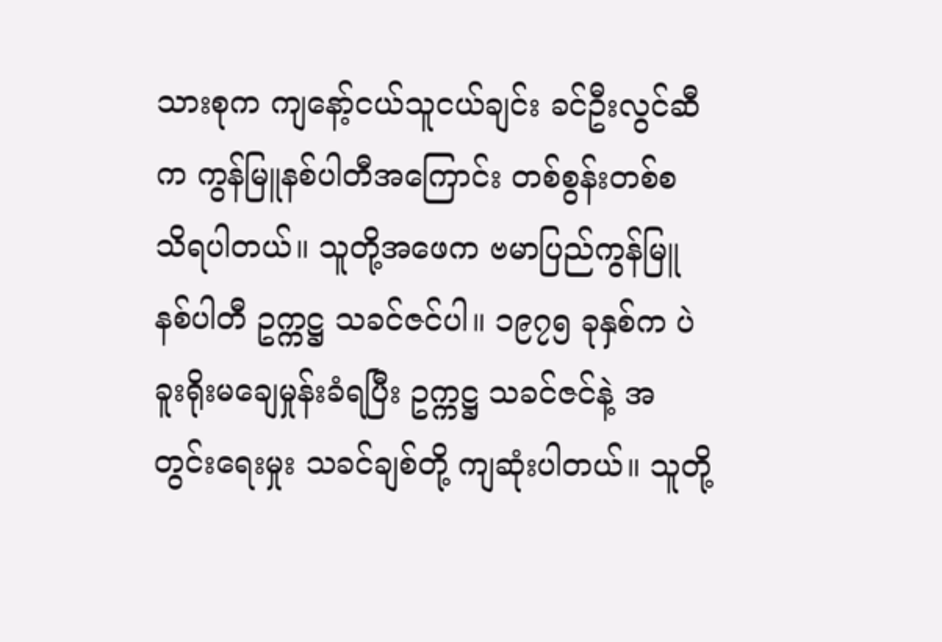သားစုက ကျနော့်ငယ်သူငယ်ချင်း ခင်ဦးလွင်ဆီက ကွန်မြူနစ်ပါတီအကြောင်း တစ်စွန်းတစ်စ သိရပါတယ်။ သူတို့အဖေက ဗမာပြည်ကွန်မြူနစ်ပါတီ ဥက္ကဋ္ဌ သခင်ဇင်ပါ။ ၁၉၇၅ ခုနှစ်က ပဲခူးရိုးမချေမှုန်းခံရပြီး ဥက္ကဋ္ဌ သခင်ဇင်နဲ့ အတွင်းရေးမှုး သခင်ချစ်တို့ ကျဆုံးပါတယ်။ သူတို့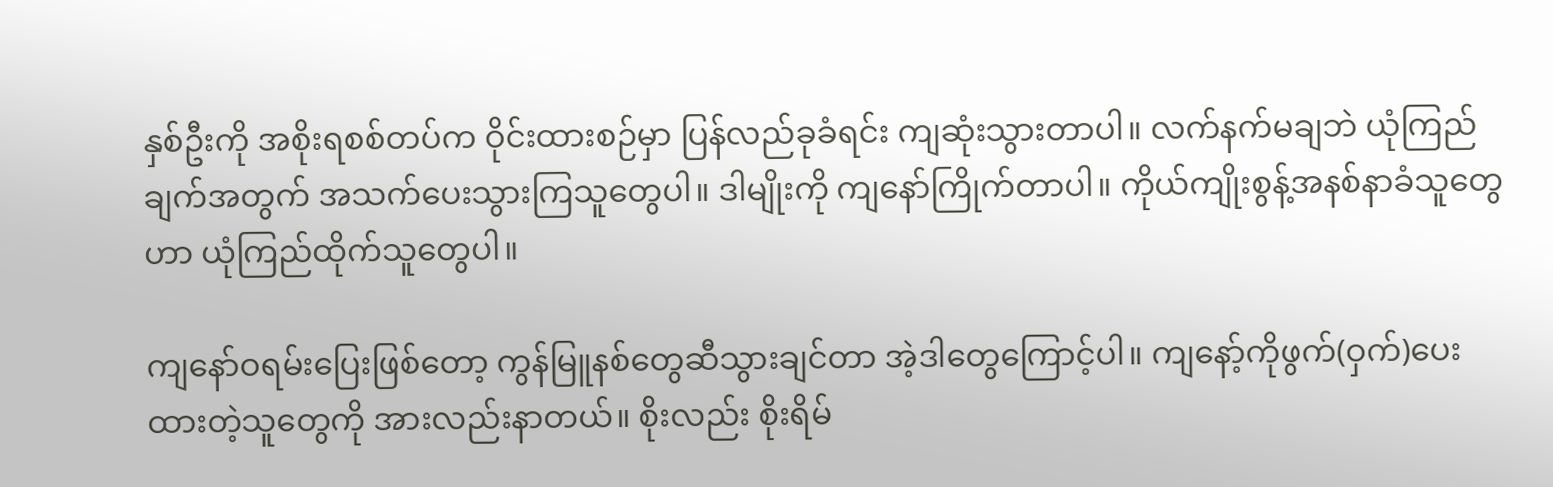နှစ်ဦးကို အစိုးရစစ်တပ်က ဝိုင်းထားစဉ်မှာ ပြန်လည်ခုခံရင်း ကျဆုံးသွားတာပါ။ လက်နက်မချဘဲ ယုံကြည်ချက်အတွက် အသက်ပေးသွားကြသူတွေပါ။ ဒါမျိုးကို ကျနော်ကြိုက်တာပါ။ ကိုယ်ကျိုးစွန့်အနစ်နာခံသူတွေဟာ ယုံကြည်ထိုက်သူတွေပါ။

ကျနော်ဝရမ်းပြေးဖြစ်တော့ ကွန်မြူနစ်တွေဆီသွားချင်တာ အဲ့ဒါတွေကြောင့်ပါ။ ကျနော့်ကိုဖွက်(ဝှက်)ပေးထားတဲ့သူတွေကို အားလည်းနာတယ်။ စိုးလည်း စိုးရိမ်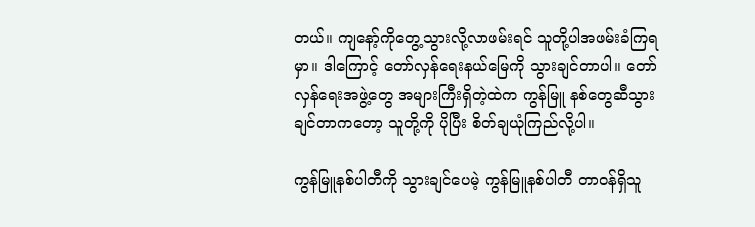တယ်။ ကျနော့်ကိုတွေ့သွားလို့လာဖမ်းရင် သူတို့ပါအဖမ်းခံကြရမှာ။ ဒါကြောင့် တော်လှန်ရေးနယ်မြေကို သွားချင်တာပါ။ တော်လှန်ရေးအဖွဲ့တွေ အများကြီးရှိတဲ့ထဲက ကွန်မြူ နစ်တွေဆီသွားချင်တာကတော့ သူတို့ကို ပိုပြီး စိတ်ချယုံကြည်လို့ပါ။

ကွန်မြူနစ်ပါတီကို သွားချင်ပေမဲ့ ကွန်မြူနစ်ပါတီ တာဝန်ရှိသူ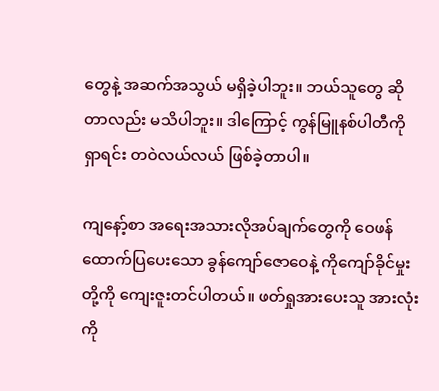တွေနဲ့ အဆက်အသွယ် မရှိခဲ့ပါဘူး။ ဘယ်သူတွေ ဆိုတာလည်း မသိပါဘူး။ ဒါကြောင့် ကွန်မြူနစ်ပါတီကို ရှာရင်း တဝဲလယ်လယ် ဖြစ်ခဲ့တာပါ။

ကျနော့်စာ အရေးအသားလိုအပ်ချက်တွေကို ဝေဖန်ထောက်ပြပေးသော ခွန်ကျော်ဇောဝေနဲ့ ကိုကျော်ခိုင်မှုးတို့ကို ကျေးဇူးတင်ပါတယ်။ ဖတ်ရှုအားပေးသူ အားလုံးကို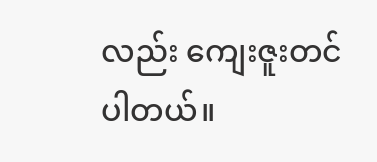လည်း ကျေးဇူးတင်ပါတယ်။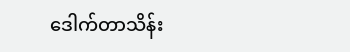ဒေါက်တာသိန်း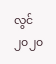လွင်
၂၀၂၀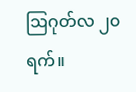ဩဂုတ်လ ၂၀ ရက်။